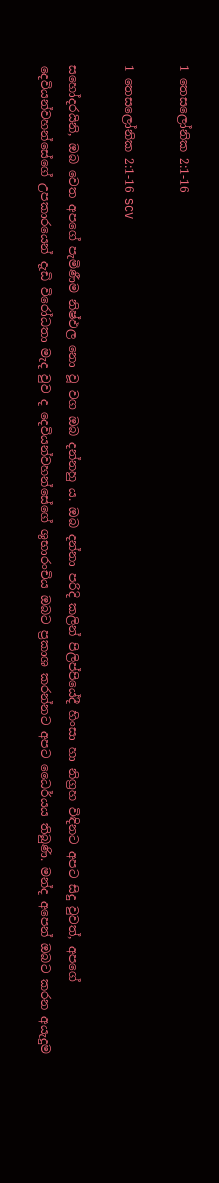1 තෙසලෝනික 2:1-16

1 තෙසලෝනික 2:1-16 SCV

සහෝදරයිනි, ඔබ වෙත අපගේ පැමිණීම නිෂ්ඵල නො වූ වග ඔබ දන්නහු ය. ඔබ දන්නා පරිදි කලින් පිලිප්පියේදී හිංසා හා නිග්‍රහ විඳිනට අපට සිදු වුවත්, අපගේ දෙවියන්වහන්සේගේ උපකාරයෙන් දැඩි විරෝධතා මැද වුව ද දෙවියන්වහන්සේගේ ශුභාරංචිය ඔබට ප්‍රකාශ කරන්නට අපට ධෛර්යය තිබුණි. මන්ද අපෙන් ඔබට කරන අයැදුම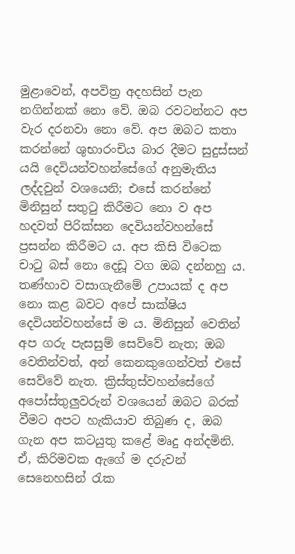මුළාවෙන්, අපවිත්‍ර අදහසින් පැන නගින්නක් නො වේ. ඔබ රවටන්නට අප වැර දරනවා නො වේ. අප ඔබට කතා කරන්නේ ශුභාරංචිය බාර දීමට සුදුස්සන් යයි දෙවියන්වහන්සේගේ අනුමැතිය ලද්දවුන් වශයෙනි; එසේ කරන්නේ මිනිසුන් සතුටු කිරීමට නො ව අප හදවත් පිරික්සන දෙවියන්වහන්සේ ප්‍රසන්න කිරීමට ය. අප කිසි විටෙක චාටු බස් නො දෙඩූ වග ඔබ දන්නහු ය. තණ්හාව වසාගැනීමේ උපායක් ද අප නො කළ බවට අපේ සාක්ෂිය දෙවියන්වහන්සේ ම ය. මිනිසුන් වෙතින් අප ගරු පැසසුම් සෙව්වේ නැත; ඔබ වෙතින්වත්, අන් කෙනකුගෙන්වත් එසේ සෙව්වේ නැත. ක්‍රිස්තුස්වහන්සේගේ අපෝස්තුලුවරුන් වශයෙන් ඔබට බරක් වීමට අපට හැකියාව තිබුණ ද, ඔබ ගැන අප කටයුතු කළේ මෘදු අන්දමිනි. ඒ, කිරිමවක ඇගේ ම දරුවන් සෙනෙහසින් රැක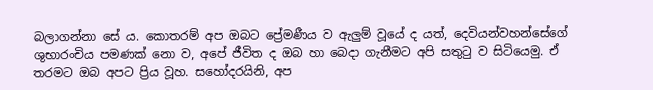බලාගන්නා සේ ය. කොතරම් අප ඔබට ප්‍රේමණීය ව ඇලුම් වූයේ ද යත්, දෙවියන්වහන්සේගේ ශුභාරංචිය පමණක් නො ව, අපේ ජීවිත ද ඔබ හා බෙදා ගැනීමට අපි සතුටු ව සිටියෙමු. ඒ තරමට ඔබ අපට ප්‍රිය වූහ. සහෝදරයිනි, අප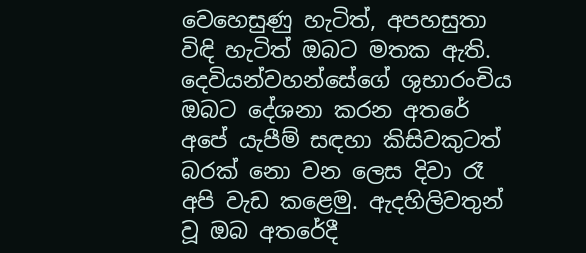වෙහෙසුණු හැටිත්, අපහසුතා විඳි හැටිත් ඔබට මතක ඇති. දෙවියන්වහන්සේගේ ශුභාරංචිය ඔබට දේශනා කරන අතරේ අපේ යැපීම් සඳහා කිසිවකුටත් බරක් නො වන ලෙස දිවා රෑ අපි වැඩ කළෙමු. ඇදහිලිවතුන් වූ ඔබ අතරේදී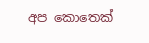අප කොතෙක්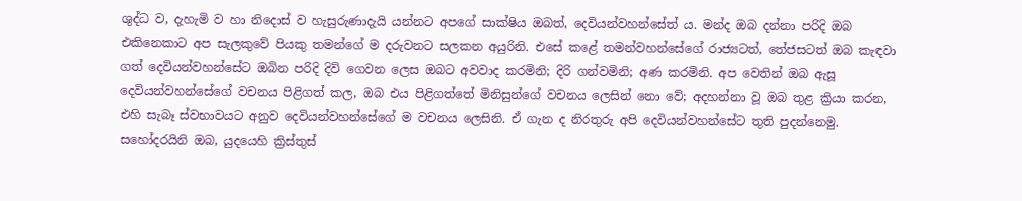ශුද්ධ ව, දැහැමි ව හා නිදොස් ව හැසුරුණාදැයි යන්නට අපගේ සාක්ෂිය ඔබත්, දෙවියන්වහන්සේත් ය. මන්ද ඔබ දන්නා පරිදි ඔබ එකිනෙකාට අප සැලකුවේ පියකු තමන්ගේ ම දරුවනට සලකන අයුරිනි. එසේ කළේ තමන්වහන්සේගේ රාජ්‍යටත්, තේජසටත් ඔබ කැඳවා ගත් දෙවියන්වහන්සේට ඔබින පරිදි දිවි ගෙවන ලෙස ඔබට අවවාද කරමිනි; දිරි ගන්වමිනි; අණ කරමිනි. අප වෙතින් ඔබ ඇසූ දෙවියන්වහන්සේගේ වචනය පිළිගත් කල, ඔබ එය පිළිගත්තේ මිනිසුන්ගේ වචනය ලෙසින් නො වේ; අදහන්නා වූ ඔබ තුළ ක්‍රියා කරන, එහි සැබෑ ස්වභාවයට අනුව දෙවියන්වහන්සේගේ ම වචනය ලෙසිනි. ඒ ගැන ද නිරතුරු අපි දෙවියන්වහන්සේට තුති පුදන්නෙමු. සහෝදරයිනි ඔබ, යුදයෙහි ක්‍රිස්තුස්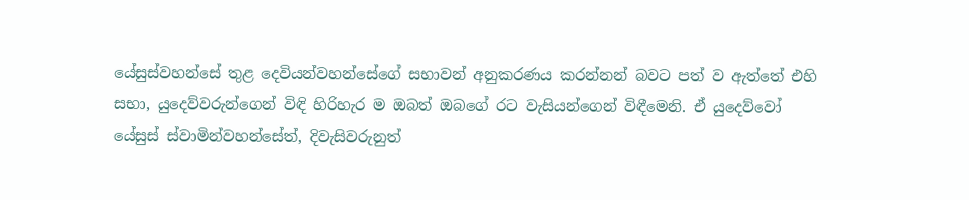යේසුස්වහන්සේ තුළ දෙවියන්වහන්සේගේ සභාවන් අනුකරණය කරන්නන් බවට පත් ව ඇත්තේ එහි සභා, යුදෙව්වරුන්ගෙන් විඳි හිරිහැර ම ඔබත් ඔබගේ රට වැසියන්ගෙන් විඳීමෙනි. ඒ යුදෙව්වෝ යේසුස් ස්වාමින්වහන්සේත්, දිවැසිවරුනුත්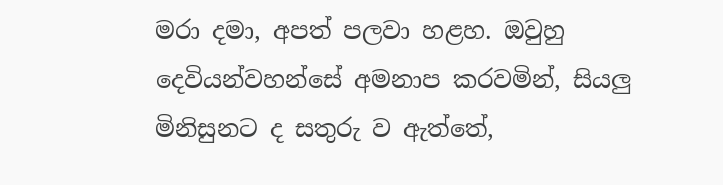මරා දමා, අපත් පලවා හළහ. ඔවුහු දෙවියන්වහන්සේ අමනාප කරවමින්, සියලු මිනිසුනට ද සතුරු ව ඇත්තේ,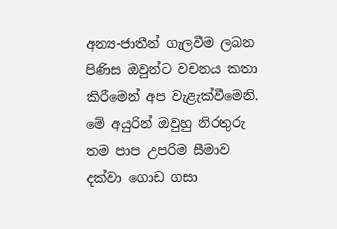අන්‍ය-ජාතීන් ගැලවීම ලබන පිණිස ඔවුන්ට වචනය කතා කිරීමෙන් අප වැළැක්වීමෙනි. මේ අයුරින් ඔවුහු නිරතුරු තම පාප උපරිම සීමාව දක්වා ගොඩ ගසා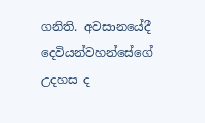ගනිති. අවසානයේදී දෙවියන්වහන්සේගේ උදහස ද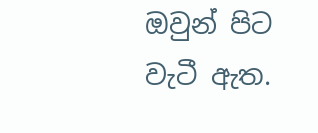ඔවුන් පිට වැටී ඇත.